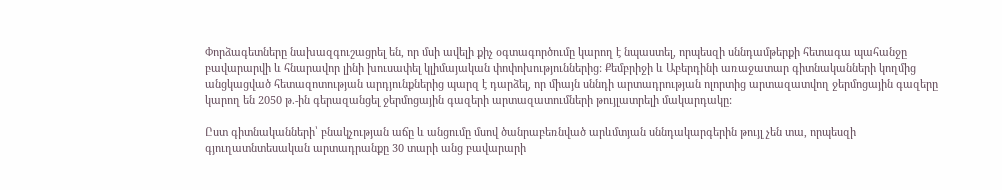Փորձագետները նախազգուշացրել են, որ մսի ավելի քիչ օգտագործումը կարող է նպաստել, որպեսզի սննդամթերքի հետագա պահանջը բավարարվի և հնարավոր լինի խուսափել կլիմայական փոփոխություններից: Քեմբրիջի և Աբերդինի առաջատար գիտնականների կողմից անցկացված հետազոտության արդյունքներից պարզ է դարձել, որ միայն սննդի արտադրության ոլորտից արտազատվող ջերմոցային գազերը կարող են 2050 թ.-ին գերազանցել ջերմոցային գազերի արտազատումների թույլատրելի մակարդակը:

Ըստ գիտնականների՝ բնակչության աճը և անցումը մսով ծանրաբեռնված արևմտյան սննդակարգերին թույլ չեն տա, որպեսզի գյուղատնտեսական արտադրանքը 30 տարի անց բավարարի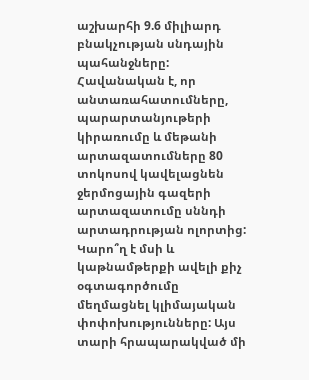աշխարհի 9.6 միլիարդ բնակչության սնդային պահանջները: Հավանական է, որ անտառահատումները, պարարտանյութերի կիրառումը և մեթանի արտազատումները 80 տոկոսով կավելացնեն ջերմոցային գազերի արտազատումը սննդի արտադրության ոլորտից:
Կարո՞ղ է մսի և կաթնամթերքի ավելի քիչ օգտագործումը մեղմացնել կլիմայական փոփոխությունները: Այս տարի հրապարակված մի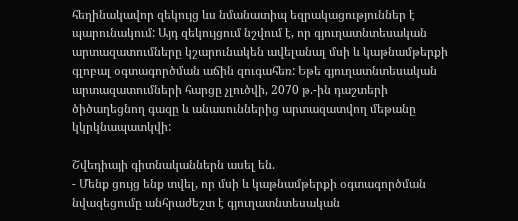հեղինակավոր զեկույց ևս նմանատիպ եզրակացություններ է պարունակում: Այդ զեկույցում նշվում է, որ գյուղատնտեսական արտազատումները կշարունակեն ավելանալ մսի և կաթնամթերքի գլոբալ օգտագործման աճին զուգահեռ: Եթե գյուղատնտեսական արտազատումների հարցը չլուծվի, 2070 թ.-ին դաշտերի ծիծաղեցնող գազը և անասուններից արտազատվող մեթանը կկրկնապատկվի:

Շվեդիայի գիտնականներն ասել են.
- Մենք ցույց ենք տվել, որ մսի և կաթնամթերքի օգտագործման նվազեցումը անհրաժեշտ է գյուղատնտեսական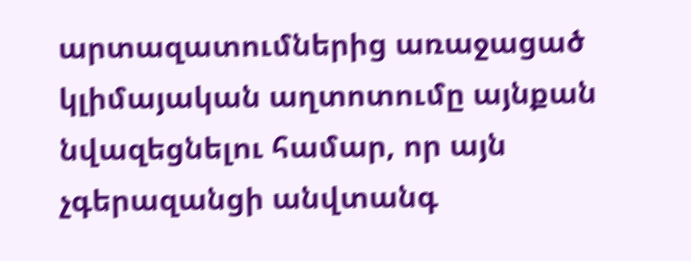արտազատումներից առաջացած կլիմայական աղտոտումը այնքան նվազեցնելու համար, որ այն չգերազանցի անվտանգ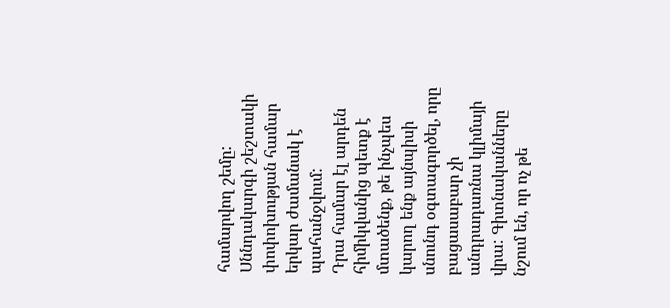համարվող շեմը: Սննդակարգի շեշտակի փոփոխության համար երկար ժամանակ է պահանջվում:
Դրա համար էլ արդեն հիմիկվանից պետք է մտածենք, թե ինչպես կարող ենք այնպիսի սնունդ օգտագործել, որը բացասաբար չի անդրադառնա կլիմայի վրա: Գիտնականները նշում են, որ ոչ թե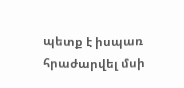պետք է իսպառ հրաժարվել մսի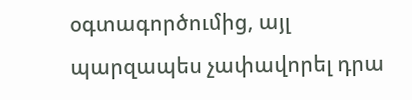օգտագործումից, այլ պարզապես չափավորել դրա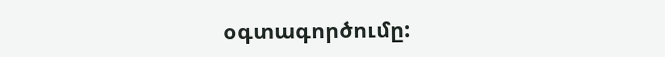օգտագործումը: